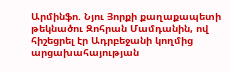Արմինֆո. Նյու Յորքի քաղաքապետի թեկնածու Զոհրան Մամդանին, ով հիշեցրել էր Ադրբեջանի կողմից արցախահայության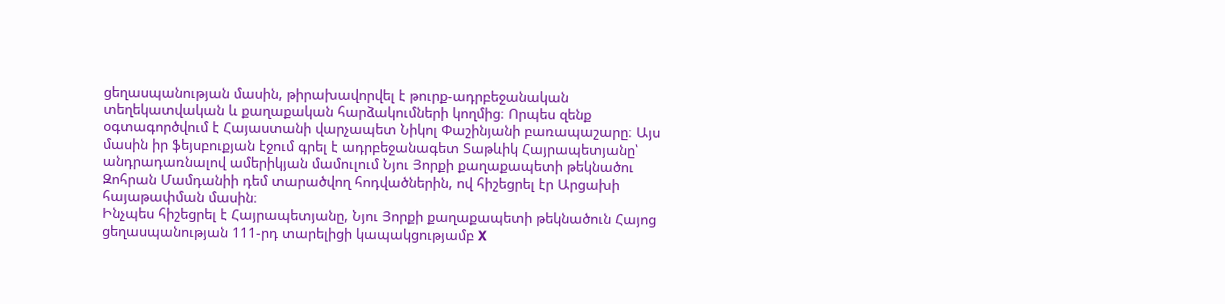ցեղասպանության մասին, թիրախավորվել է թուրք-ադրբեջանական տեղեկատվական և քաղաքական հարձակումների կողմից։ Որպես զենք օգտագործվում է Հայաստանի վարչապետ Նիկոլ Փաշինյանի բառապաշարը։ Այս մասին իր ֆեյսբուքյան էջում գրել է ադրբեջանագետ Տաթևիկ Հայրապետյանը՝ անդրադառնալով ամերիկյան մամուլում Նյու Յորքի քաղաքապետի թեկնածու Զոհրան Մամդանիի դեմ տարածվող հոդվածներին, ով հիշեցրել էր Արցախի հայաթափման մասին։
Ինչպես հիշեցրել է Հայրապետյանը, Նյու Յորքի քաղաքապետի թեկնածուն Հայոց ցեղասպանության 111-րդ տարելիցի կապակցությամբ X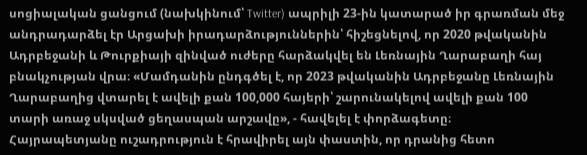սոցիալական ցանցում (նախկինում՝ Twitter) ապրիլի 23-ին կատարած իր գրառման մեջ անդրադարձել էր Արցախի իրադարձություններին՝ հիշեցնելով, որ 2020 թվականին Ադրբեջանի և Թուրքիայի զինված ուժերը հարձակվել են Լեռնային Ղարաբաղի հայ բնակչության վրա։ «Մամդանին ընդգծել է, որ 2023 թվականին Ադրբեջանը Լեռնային Ղարաբաղից վտարել է ավելի քան 100,000 հայերի՝ շարունակելով ավելի քան 100 տարի առաջ սկսված ցեղասպան արշավը», - հավելել է փորձագետը։
Հայրապետյանը ուշադրություն է հրավիրել այն փաստին, որ դրանից հետո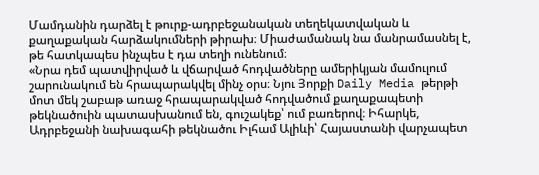Մամդանին դարձել է թուրք-ադրբեջանական տեղեկատվական և քաղաքական հարձակումների թիրախ։ Միաժամանակ նա մանրամասնել է, թե հատկապես ինչպես է դա տեղի ունենում։
«Նրա դեմ պատվիրված և վճարված հոդվածները ամերիկյան մամուլում շարունակում են հրապարակվել մինչ օրս։ Նյու Յորքի Daily Media թերթի մոտ մեկ շաբաթ առաջ հրապարակված հոդվածում քաղաքապետի թեկնածուին պատասխանում են, գուշակեք՝ ում բառերով։ Իհարկե, Ադրբեջանի նախագահի թեկնածու Իլհամ Ալիևի՝ Հայաստանի վարչապետ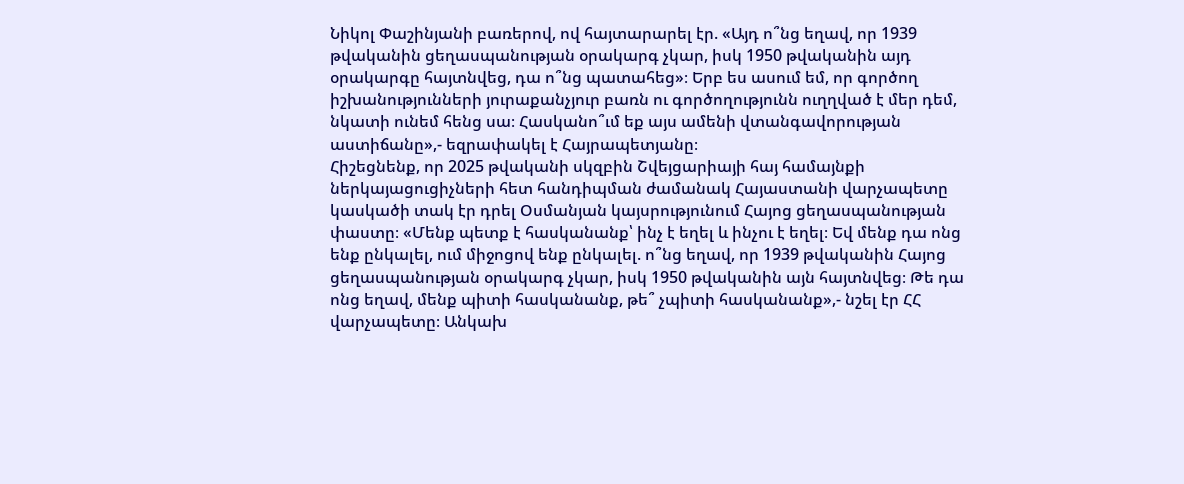Նիկոլ Փաշինյանի բառերով, ով հայտարարել էր. «Այդ ո՞նց եղավ, որ 1939 թվականին ցեղասպանության օրակարգ չկար, իսկ 1950 թվականին այդ օրակարգը հայտնվեց, դա ո՞նց պատահեց»։ Երբ ես ասում եմ, որ գործող իշխանությունների յուրաքանչյուր բառն ու գործողությունն ուղղված է մեր դեմ, նկատի ունեմ հենց սա։ Հասկանո՞ւմ եք այս ամենի վտանգավորության աստիճանը»,- եզրափակել է Հայրապետյանը։
Հիշեցնենք, որ 2025 թվականի սկզբին Շվեյցարիայի հայ համայնքի ներկայացուցիչների հետ հանդիպման ժամանակ Հայաստանի վարչապետը կասկածի տակ էր դրել Օսմանյան կայսրությունում Հայոց ցեղասպանության փաստը։ «Մենք պետք է հասկանանք՝ ինչ է եղել և ինչու է եղել։ Եվ մենք դա ոնց ենք ընկալել, ում միջոցով ենք ընկալել. ո՞նց եղավ, որ 1939 թվականին Հայոց ցեղասպանության օրակարգ չկար, իսկ 1950 թվականին այն հայտնվեց։ Թե դա ոնց եղավ, մենք պիտի հասկանանք, թե՞ չպիտի հասկանանք»,- նշել էր ՀՀ վարչապետը։ Անկախ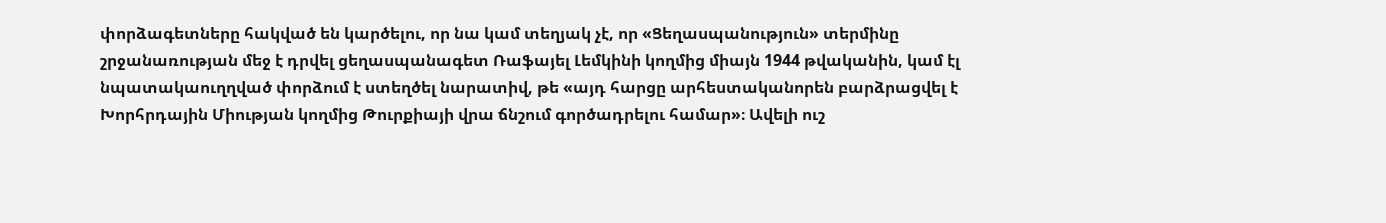փորձագետները հակված են կարծելու, որ նա կամ տեղյակ չէ, որ «Ցեղասպանություն» տերմինը շրջանառության մեջ է դրվել ցեղասպանագետ Ռաֆայել Լեմկինի կողմից միայն 1944 թվականին, կամ էլ նպատակաուղղված փորձում է ստեղծել նարատիվ, թե «այդ հարցը արհեստականորեն բարձրացվել է Խորհրդային Միության կողմից Թուրքիայի վրա ճնշում գործադրելու համար»։ Ավելի ուշ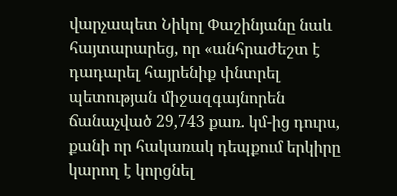վարչապետ Նիկոլ Փաշինյանը նաև հայտարարեց, որ «անհրաժեշտ է դադարել հայրենիք փնտրել պետության միջազգայնորեն ճանաչված 29,743 քառ. կմ-ից դուրս, քանի որ հակառակ դեպքում երկիրը կարող է կորցնել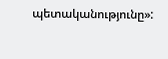պետականությունը»: